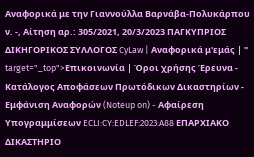Αναφορικά με την Γιαννούλλα Βαρνάβα-Πολυκάρπου ν. -, Αίτηση αρ.: 305/2021, 20/3/2023 ΠΑΓΚΥΠΡΙΟΣ ΔΙΚΗΓΟΡΙΚΟΣ ΣΥΛΛΟΓΟΣ CyLaw | Αναφορικά μ'εμάς | " target="_top">Επικοινωνία | Όροι χρήσης Έρευνα - Κατάλογος Αποφάσεων Πρωτόδικων Δικαστηρίων - Εμφάνιση Αναφορών (Noteup on) - Αφαίρεση Υπογραμμίσεων ECLI:CY:EDLEF:2023:A88 ΕΠΑΡΧΙΑΚΟ ΔΙΚΑΣΤΗΡΙΟ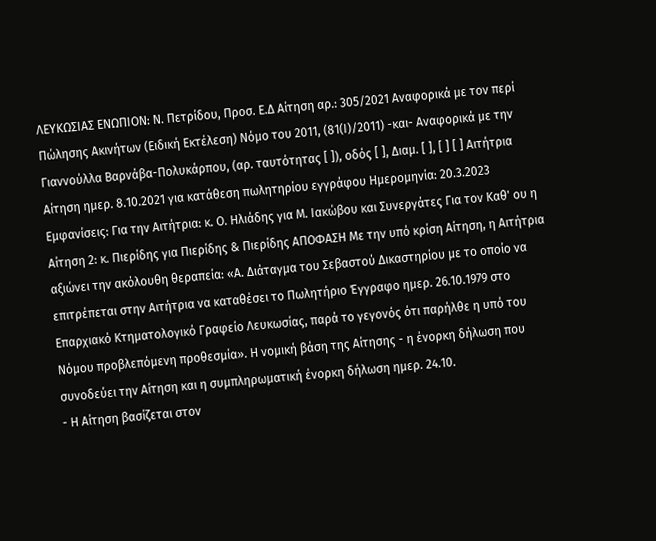ΛΕΥΚΩΣΙΑΣ ΕΝΩΠΙΟΝ: Ν. Πετρίδου, Προσ. Ε.Δ Αίτηση αρ.: 305/2021 Αναφορικά με τον περί Πώλησης Ακινήτων (Ειδική Εκτέλεση) Νόμο του 2011, (81(Ι)/2011) -και- Αναφορικά με την Γιαννούλλα Βαρνάβα-Πολυκάρπου, (αρ. ταυτότητας [ ]), οδός [ ], Διαμ. [ ], [ ] [ ] Αιτήτρια Αίτηση ημερ. 8.10.2021 για κατάθεση πωλητηρίου εγγράφου Ημερομηνία: 20.3.2023 Εμφανίσεις: Για την Αιτήτρια: κ. Ο. Ηλιάδης για Μ. Ιακώβου και Συνεργάτες Για τον Καθ' ου η Αίτηση 2: κ. Πιερίδης για Πιερίδης & Πιερίδης ΑΠΟΦΑΣΗ Με την υπό κρίση Αίτηση, η Αιτήτρια αξιώνει την ακόλουθη θεραπεία: «Α. Διάταγμα του Σεβαστού Δικαστηρίου με το οποίο να επιτρέπεται στην Αιτήτρια να καταθέσει το Πωλητήριο Έγγραφο ημερ. 26.10.1979 στο Επαρχιακό Κτηματολογικό Γραφείο Λευκωσίας, παρά το γεγονός ότι παρήλθε η υπό του Νόμου προβλεπόμενη προθεσμία». Η νομική βάση της Αίτησης - η ένορκη δήλωση που συνοδεύει την Αίτηση και η συμπληρωματική ένορκη δήλωση ημερ. 24.10.
- Η Αίτηση βασίζεται στον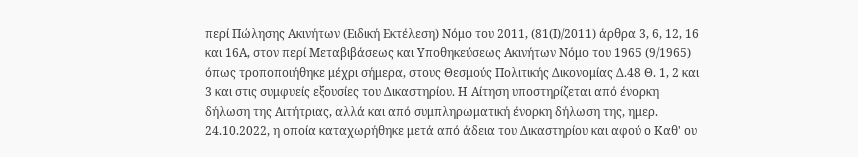περί Πώλησης Ακινήτων (Ειδική Εκτέλεση) Νόμο του 2011, (81(Ι)/2011) άρθρα 3, 6, 12, 16 και 16Α, στον περί Μεταβιβάσεως και Υποθηκεύσεως Ακινήτων Νόμο του 1965 (9/1965) όπως τροποποιήθηκε μέχρι σήμερα, στους Θεσμούς Πολιτικής Δικονομίας Δ.48 Θ. 1, 2 και 3 και στις συμφυείς εξουσίες του Δικαστηρίου. Η Αίτηση υποστηρίζεται από ένορκη δήλωση της Αιτήτριας, αλλά και από συμπληρωματική ένορκη δήλωση της, ημερ. 24.10.2022, η οποία καταχωρήθηκε μετά από άδεια του Δικαστηρίου και αφού ο Καθ' ου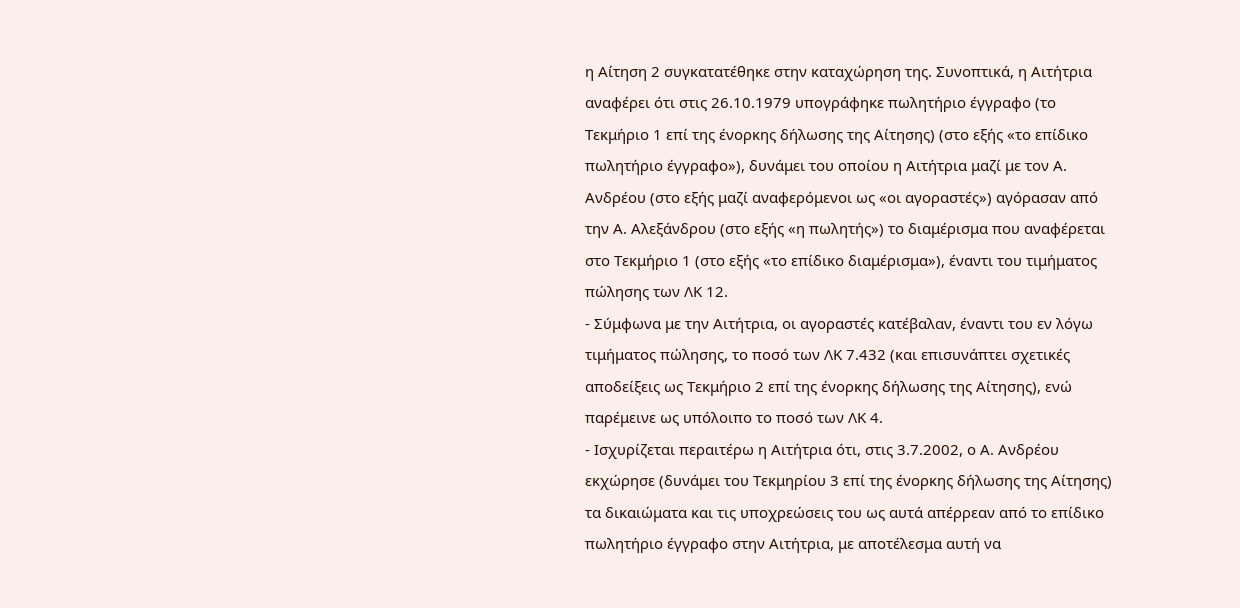η Αίτηση 2 συγκατατέθηκε στην καταχώρηση της. Συνοπτικά, η Αιτήτρια αναφέρει ότι στις 26.10.1979 υπογράφηκε πωλητήριο έγγραφο (το Τεκμήριο 1 επί της ένορκης δήλωσης της Αίτησης) (στο εξής «το επίδικο πωλητήριο έγγραφο»), δυνάμει του οποίου η Αιτήτρια μαζί με τον Α. Ανδρέου (στο εξής μαζί αναφερόμενοι ως «οι αγοραστές») αγόρασαν από την Α. Αλεξάνδρου (στο εξής «η πωλητής») το διαμέρισμα που αναφέρεται στο Τεκμήριο 1 (στο εξής «το επίδικο διαμέρισμα»), έναντι του τιμήματος πώλησης των ΛΚ 12.
- Σύμφωνα με την Αιτήτρια, οι αγοραστές κατέβαλαν, έναντι του εν λόγω τιμήματος πώλησης, το ποσό των ΛΚ 7.432 (και επισυνάπτει σχετικές αποδείξεις ως Τεκμήριο 2 επί της ένορκης δήλωσης της Αίτησης), ενώ παρέμεινε ως υπόλοιπο το ποσό των ΛΚ 4.
- Ισχυρίζεται περαιτέρω η Αιτήτρια ότι, στις 3.7.2002, ο Α. Ανδρέου εκχώρησε (δυνάμει του Τεκμηρίου 3 επί της ένορκης δήλωσης της Αίτησης) τα δικαιώματα και τις υποχρεώσεις του ως αυτά απέρρεαν από το επίδικο πωλητήριο έγγραφο στην Αιτήτρια, με αποτέλεσμα αυτή να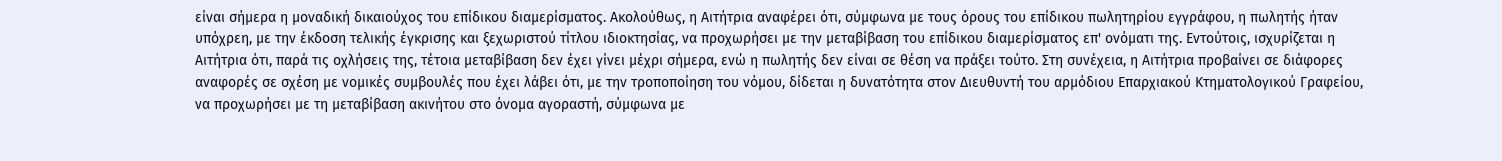είναι σήμερα η μοναδική δικαιούχος του επίδικου διαμερίσματος. Ακολούθως, η Αιτήτρια αναφέρει ότι, σύμφωνα με τους όρους του επίδικου πωλητηρίου εγγράφου, η πωλητής ήταν υπόχρεη, με την έκδοση τελικής έγκρισης και ξεχωριστού τίτλου ιδιοκτησίας, να προχωρήσει με την μεταβίβαση του επίδικου διαμερίσματος επ' ονόματι της. Εντούτοις, ισχυρίζεται η Αιτήτρια ότι, παρά τις οχλήσεις της, τέτοια μεταβίβαση δεν έχει γίνει μέχρι σήμερα, ενώ η πωλητής δεν είναι σε θέση να πράξει τούτο. Στη συνέχεια, η Αιτήτρια προβαίνει σε διάφορες αναφορές σε σχέση με νομικές συμβουλές που έχει λάβει ότι, με την τροποποίηση του νόμου, δίδεται η δυνατότητα στον Διευθυντή του αρμόδιου Επαρχιακού Κτηματολογικού Γραφείου, να προχωρήσει με τη μεταβίβαση ακινήτου στο όνομα αγοραστή, σύμφωνα με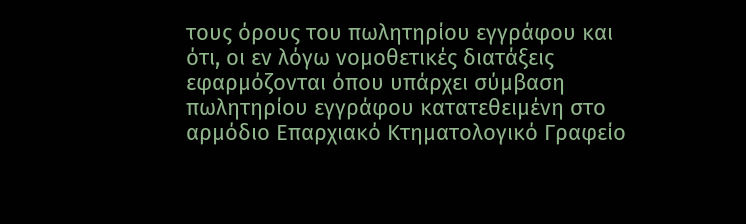τους όρους του πωλητηρίου εγγράφου και ότι, οι εν λόγω νομοθετικές διατάξεις εφαρμόζονται όπου υπάρχει σύμβαση πωλητηρίου εγγράφου κατατεθειμένη στο αρμόδιο Επαρχιακό Κτηματολογικό Γραφείο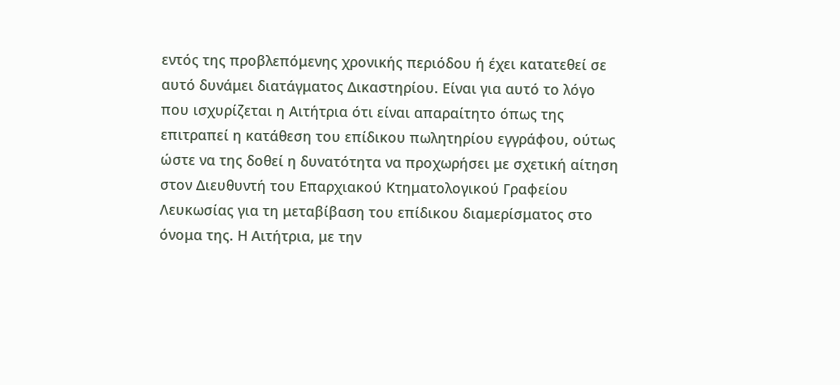εντός της προβλεπόμενης χρονικής περιόδου ή έχει κατατεθεί σε αυτό δυνάμει διατάγματος Δικαστηρίου. Είναι για αυτό το λόγο που ισχυρίζεται η Αιτήτρια ότι είναι απαραίτητο όπως της επιτραπεί η κατάθεση του επίδικου πωλητηρίου εγγράφου, ούτως ώστε να της δοθεί η δυνατότητα να προχωρήσει με σχετική αίτηση στον Διευθυντή του Επαρχιακού Κτηματολογικού Γραφείου Λευκωσίας για τη μεταβίβαση του επίδικου διαμερίσματος στο όνομα της. Η Αιτήτρια, με την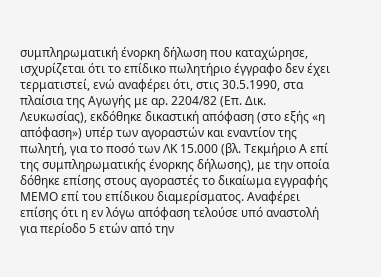συμπληρωματική ένορκη δήλωση που καταχώρησε, ισχυρίζεται ότι το επίδικο πωλητήριο έγγραφο δεν έχει τερματιστεί, ενώ αναφέρει ότι, στις 30.5.1990, στα πλαίσια της Αγωγής με αρ. 2204/82 (Επ. Δικ. Λευκωσίας), εκδόθηκε δικαστική απόφαση (στο εξής «η απόφαση») υπέρ των αγοραστών και εναντίον της πωλητή, για το ποσό των ΛΚ 15.000 (βλ. Τεκμήριο Α επί της συμπληρωματικής ένορκης δήλωσης), με την οποία δόθηκε επίσης στους αγοραστές το δικαίωμα εγγραφής ΜΕΜΟ επί του επίδικου διαμερίσματος. Αναφέρει επίσης ότι η εν λόγω απόφαση τελούσε υπό αναστολή για περίοδο 5 ετών από την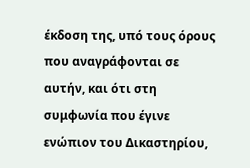έκδοση της, υπό τους όρους που αναγράφονται σε αυτήν, και ότι στη συμφωνία που έγινε ενώπιον του Δικαστηρίου,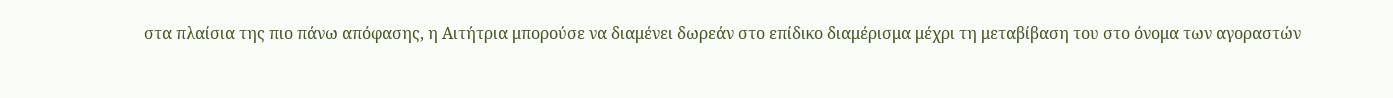στα πλαίσια της πιο πάνω απόφασης, η Αιτήτρια μπορούσε να διαμένει δωρεάν στο επίδικο διαμέρισμα μέχρι τη μεταβίβαση του στο όνομα των αγοραστών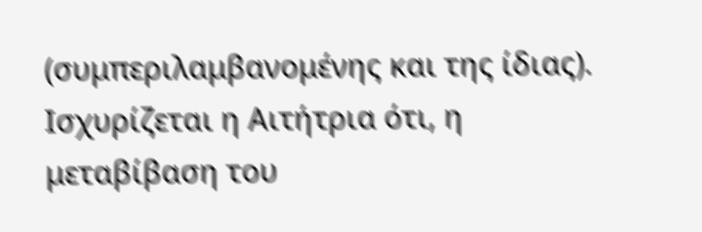(συμπεριλαμβανομένης και της ίδιας). Ισχυρίζεται η Αιτήτρια ότι, η μεταβίβαση του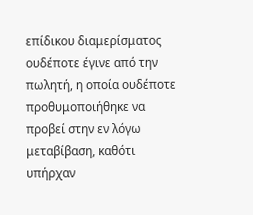επίδικου διαμερίσματος ουδέποτε έγινε από την πωλητή, η οποία ουδέποτε προθυμοποιήθηκε να προβεί στην εν λόγω μεταβίβαση, καθότι υπήρχαν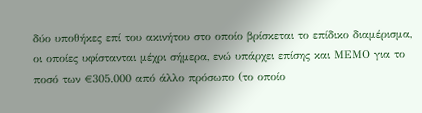δύο υποθήκες επί του ακινήτου στο οποίο βρίσκεται το επίδικο διαμέρισμα, οι οποίες υφίστανται μέχρι σήμερα, ενώ υπάρχει επίσης και ΜΕΜΟ για το ποσό των €305.000 από άλλο πρόσωπο (το οποίο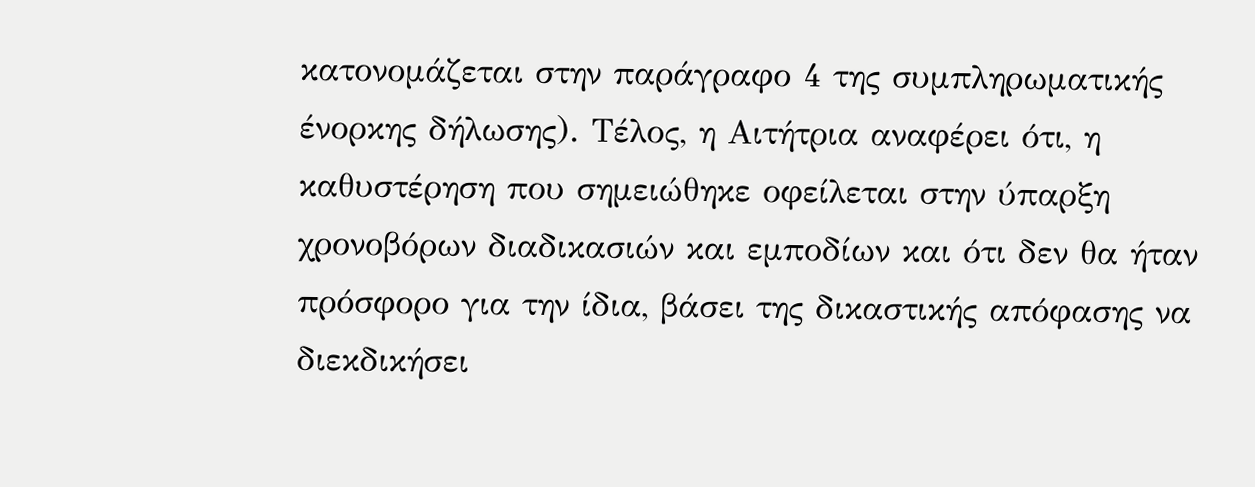κατονομάζεται στην παράγραφο 4 της συμπληρωματικής ένορκης δήλωσης). Τέλος, η Αιτήτρια αναφέρει ότι, η καθυστέρηση που σημειώθηκε οφείλεται στην ύπαρξη χρονοβόρων διαδικασιών και εμποδίων και ότι δεν θα ήταν πρόσφορο για την ίδια, βάσει της δικαστικής απόφασης να διεκδικήσει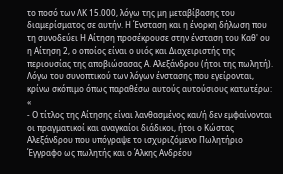το ποσό των ΛΚ 15.000, λόγω της μη μεταβίβασης του διαμερίσματος σε αυτήν. Η Ένσταση και η ένορκη δήλωση που τη συνοδεύει Η Αίτηση προσέκρουσε στην ένσταση του Καθ' ου η Αίτηση 2, ο οποίος είναι ο υιός και Διαχειριστής της περιουσίας της αποβιώσασας Α. Αλεξάνδρου (ήτοι της πωλητή). Λόγω του συνοπτικού των λόγων ένστασης που εγείρονται, κρίνω σκόπιμο όπως παραθέσω αυτούς αυτούσιους κατωτέρω: «
- Ο τίτλος της Αίτησης είναι λανθασμένος και/ή δεν εμφαίνονται οι πραγματικοί και αναγκαίοι διάδικοι, ήτοι ο Κώστας Αλεξάνδρου που υπόγραψε το ισχυριζόμενο Πωλητήριο Έγγραφο ως πωλητής και ο Άλκης Ανδρέου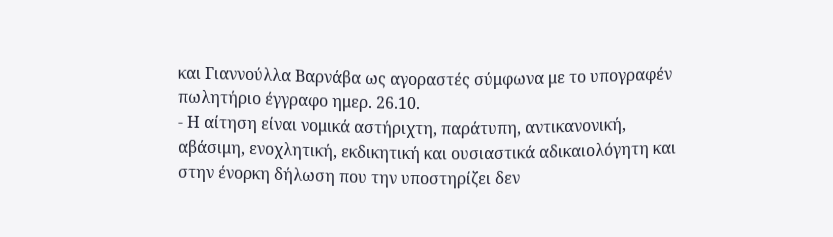και Γιαννούλλα Βαρνάβα ως αγοραστές σύμφωνα με το υπογραφέν πωλητήριο έγγραφο ημερ. 26.10.
- Η αίτηση είναι νομικά αστήριχτη, παράτυπη, αντικανονική, αβάσιμη, ενοχλητική, εκδικητική και ουσιαστικά αδικαιολόγητη και στην ένορκη δήλωση που την υποστηρίζει δεν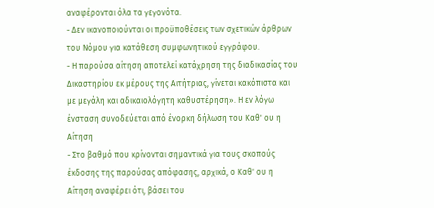αναφέρονται όλα τα γεγονότα.
- Δεν ικανοποιούνται οι προϋποθέσεις των σχετικών άρθρων του Νόμου για κατάθεση συμφωνητικού εγγράφου.
- Η παρούσα αίτηση αποτελεί κατάχρηση της διαδικασίας του Δικαστηρίου εκ μέρους της Αιτήτριας, γίνεται κακόπιστα και με μεγάλη και αδικαιολόγητη καθυστέρηση». Η εν λόγω ένσταση συνοδεύεται από ένορκη δήλωση του Καθ' ου η Αίτηση
- Στο βαθμό που κρίνονται σημαντικά για τους σκοπούς έκδοσης της παρούσας απόφασης, αρχικά, ο Καθ' ου η Αίτηση αναφέρει ότι, βάσει του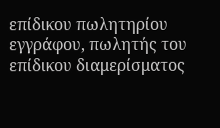επίδικου πωλητηρίου εγγράφου, πωλητής του επίδικου διαμερίσματος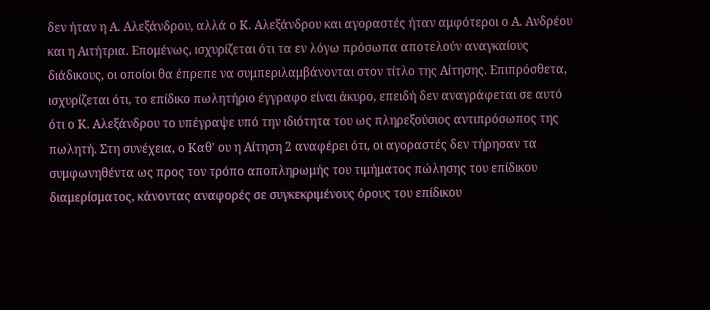δεν ήταν η Α. Αλεξάνδρου, αλλά ο Κ. Αλεξάνδρου και αγοραστές ήταν αμφότεροι ο Α. Ανδρέου και η Αιτήτρια. Επομένως, ισχυρίζεται ότι τα εν λόγω πρόσωπα αποτελούν αναγκαίους διάδικους, οι οποίοι θα έπρεπε να συμπεριλαμβάνονται στον τίτλο της Αίτησης. Επιπρόσθετα, ισχυρίζεται ότι, το επίδικο πωλητήριο έγγραφο είναι άκυρο, επειδή δεν αναγράφεται σε αυτό ότι ο Κ. Αλεξάνδρου το υπέγραψε υπό την ιδιότητα του ως πληρεξούσιος αντιπρόσωπος της πωλητή. Στη συνέχεια, ο Καθ' ου η Αίτηση 2 αναφέρει ότι, οι αγοραστές δεν τήρησαν τα συμφωνηθέντα ως προς τον τρόπο αποπληρωμής του τιμήματος πώλησης του επίδικου διαμερίσματος, κάνοντας αναφορές σε συγκεκριμένους όρους του επίδικου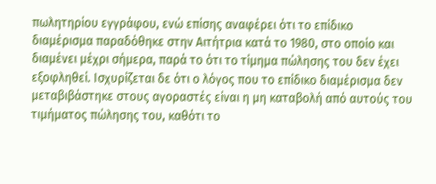πωλητηρίου εγγράφου, ενώ επίσης αναφέρει ότι το επίδικο διαμέρισμα παραδόθηκε στην Αιτήτρια κατά το 1980, στο οποίο και διαμένει μέχρι σήμερα, παρά το ότι το τίμημα πώλησης του δεν έχει εξοφληθεί. Ισχυρίζεται δε ότι ο λόγος που το επίδικο διαμέρισμα δεν μεταβιβάστηκε στους αγοραστές είναι η μη καταβολή από αυτούς του τιμήματος πώλησης του, καθότι το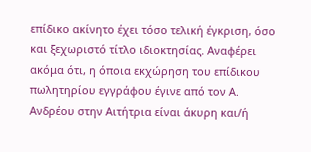επίδικο ακίνητο έχει τόσο τελική έγκριση, όσο και ξεχωριστό τίτλο ιδιοκτησίας. Αναφέρει ακόμα ότι, η όποια εκχώρηση του επίδικου πωλητηρίου εγγράφου έγινε από τον Α. Ανδρέου στην Αιτήτρια είναι άκυρη και/ή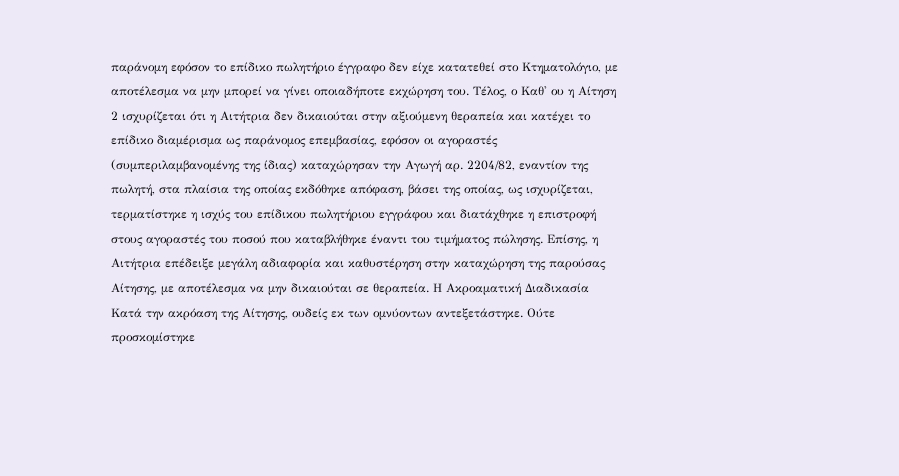παράνομη εφόσον το επίδικο πωλητήριο έγγραφο δεν είχε κατατεθεί στο Κτηματολόγιο, με αποτέλεσμα να μην μπορεί να γίνει οποιαδήποτε εκχώρηση του. Τέλος, ο Καθ' ου η Αίτηση 2 ισχυρίζεται ότι η Αιτήτρια δεν δικαιούται στην αξιούμενη θεραπεία και κατέχει το επίδικο διαμέρισμα ως παράνομος επεμβασίας, εφόσον οι αγοραστές (συμπεριλαμβανομένης της ίδιας) καταχώρησαν την Αγωγή αρ. 2204/82, εναντίον της πωλητή, στα πλαίσια της οποίας εκδόθηκε απόφαση, βάσει της οποίας, ως ισχυρίζεται, τερματίστηκε η ισχύς του επίδικου πωλητήριου εγγράφου και διατάχθηκε η επιστροφή στους αγοραστές του ποσού που καταβλήθηκε έναντι του τιμήματος πώλησης. Επίσης, η Αιτήτρια επέδειξε μεγάλη αδιαφορία και καθυστέρηση στην καταχώρηση της παρούσας Αίτησης, με αποτέλεσμα να μην δικαιούται σε θεραπεία. Η Ακροαματική Διαδικασία Κατά την ακρόαση της Αίτησης, ουδείς εκ των ομνύοντων αντεξετάστηκε. Ούτε προσκομίστηκε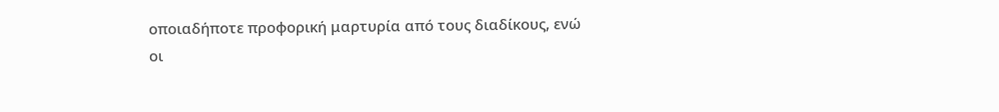οποιαδήποτε προφορική μαρτυρία από τους διαδίκους, ενώ οι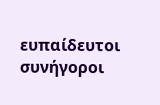ευπαίδευτοι συνήγοροι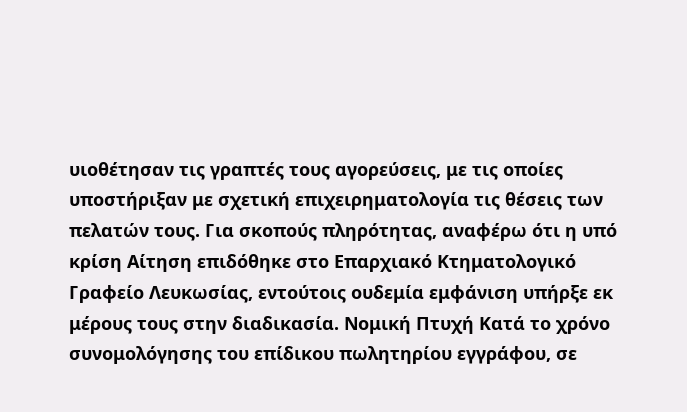υιοθέτησαν τις γραπτές τους αγορεύσεις, με τις οποίες υποστήριξαν με σχετική επιχειρηματολογία τις θέσεις των πελατών τους. Για σκοπούς πληρότητας, αναφέρω ότι η υπό κρίση Αίτηση επιδόθηκε στο Επαρχιακό Κτηματολογικό Γραφείο Λευκωσίας, εντούτοις ουδεμία εμφάνιση υπήρξε εκ μέρους τους στην διαδικασία. Νομική Πτυχή Κατά το χρόνο συνομολόγησης του επίδικου πωλητηρίου εγγράφου, σε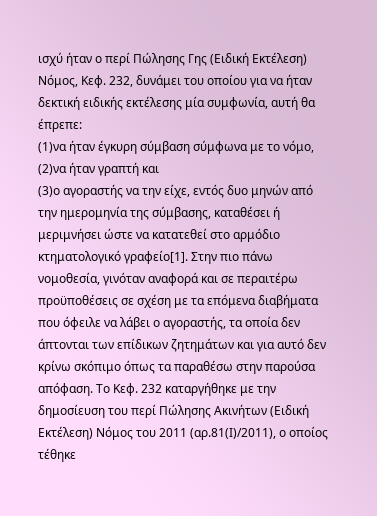ισχύ ήταν ο περί Πώλησης Γης (Ειδική Εκτέλεση) Νόμος, Κεφ. 232, δυνάμει του οποίου για να ήταν δεκτική ειδικής εκτέλεσης μία συμφωνία, αυτή θα έπρεπε:
(1)να ήταν έγκυρη σύμβαση σύμφωνα με το νόμο,
(2)να ήταν γραπτή και
(3)ο αγοραστής να την είχε, εντός δυο μηνών από την ημερομηνία της σύμβασης, καταθέσει ή μεριμνήσει ώστε να κατατεθεί στο αρμόδιο κτηματολογικό γραφείο[1]. Στην πιο πάνω νομοθεσία, γινόταν αναφορά και σε περαιτέρω προϋποθέσεις σε σχέση με τα επόμενα διαβήματα που όφειλε να λάβει ο αγοραστής, τα οποία δεν άπτονται των επίδικων ζητημάτων και για αυτό δεν κρίνω σκόπιμο όπως τα παραθέσω στην παρούσα απόφαση. Το Κεφ. 232 καταργήθηκε με την δημοσίευση του περί Πώλησης Ακινήτων (Ειδική Εκτέλεση) Νόμος του 2011 (αρ.81(Ι)/2011), ο οποίος τέθηκε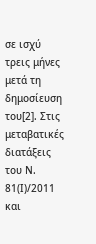σε ισχύ τρεις μήνες μετά τη δημοσίευση του[2]. Στις μεταβατικές διατάξεις του Ν. 81(Ι)/2011 και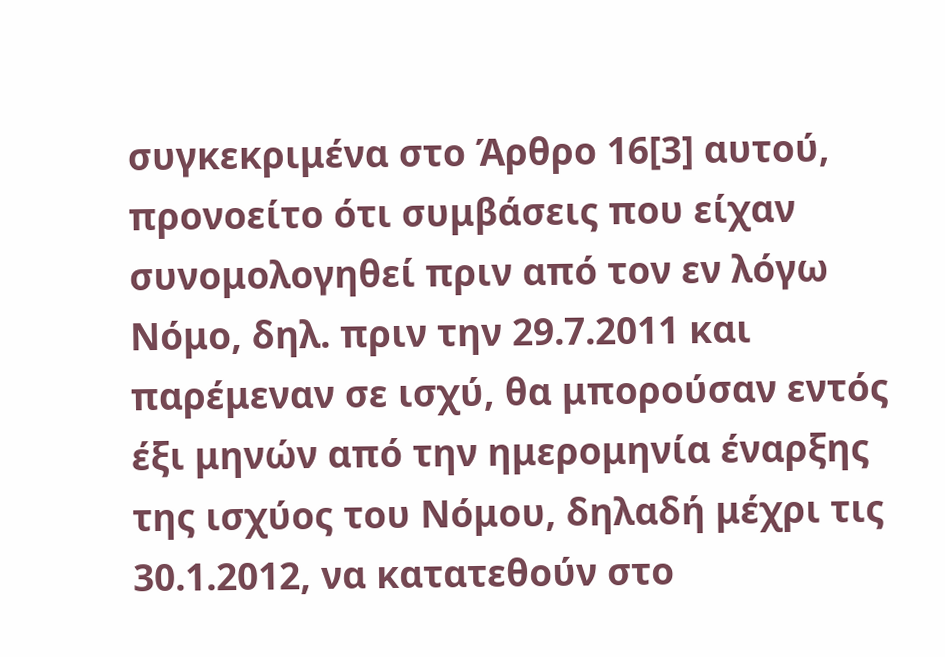συγκεκριμένα στο Άρθρο 16[3] αυτού, προνοείτο ότι συμβάσεις που είχαν συνομολογηθεί πριν από τον εν λόγω Νόμο, δηλ. πριν την 29.7.2011 και παρέμεναν σε ισχύ, θα μπορούσαν εντός έξι μηνών από την ημερομηνία έναρξης της ισχύος του Νόμου, δηλαδή μέχρι τις 30.1.2012, να κατατεθούν στο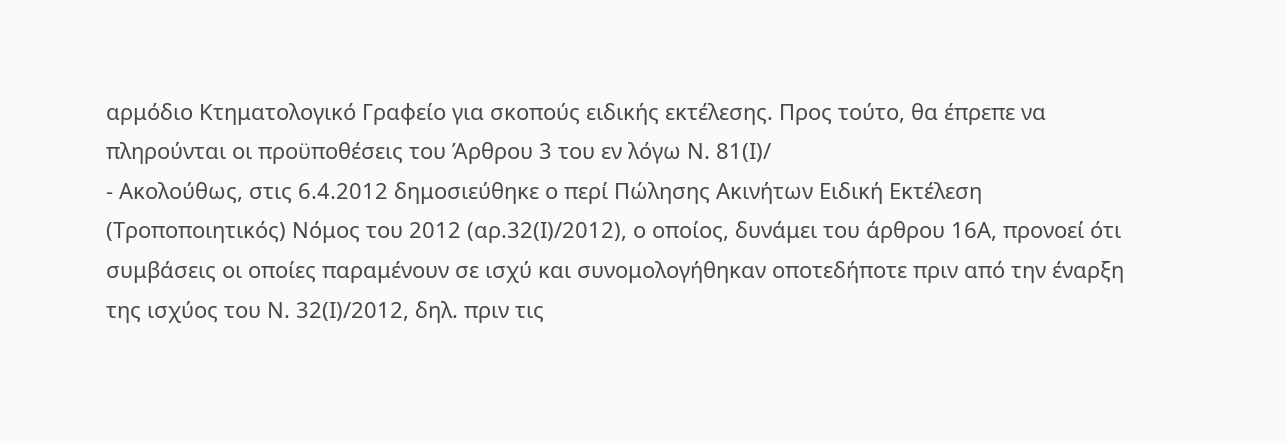αρμόδιο Κτηματολογικό Γραφείο για σκοπούς ειδικής εκτέλεσης. Προς τούτο, θα έπρεπε να πληρούνται οι προϋποθέσεις του Άρθρου 3 του εν λόγω Ν. 81(Ι)/
- Ακολούθως, στις 6.4.2012 δημοσιεύθηκε ο περί Πώλησης Ακινήτων Ειδική Εκτέλεση (Τροποποιητικός) Νόμος του 2012 (αρ.32(Ι)/2012), ο οποίος, δυνάμει του άρθρου 16Α, προνοεί ότι συμβάσεις οι οποίες παραμένουν σε ισχύ και συνομολογήθηκαν οποτεδήποτε πριν από την έναρξη της ισχύος του Ν. 32(Ι)/2012, δηλ. πριν τις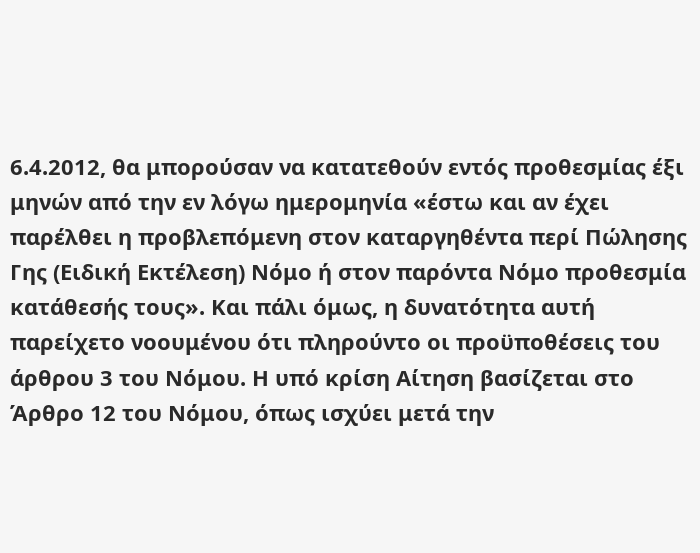6.4.2012, θα μπορούσαν να κατατεθούν εντός προθεσμίας έξι μηνών από την εν λόγω ημερομηνία «έστω και αν έχει παρέλθει η προβλεπόμενη στον καταργηθέντα περί Πώλησης Γης (Ειδική Εκτέλεση) Νόμο ή στον παρόντα Νόμο προθεσμία κατάθεσής τους». Και πάλι όμως, η δυνατότητα αυτή παρείχετο νοουμένου ότι πληρούντο οι προϋποθέσεις του άρθρου 3 του Νόμου. Η υπό κρίση Αίτηση βασίζεται στο Άρθρο 12 του Νόμου, όπως ισχύει μετά την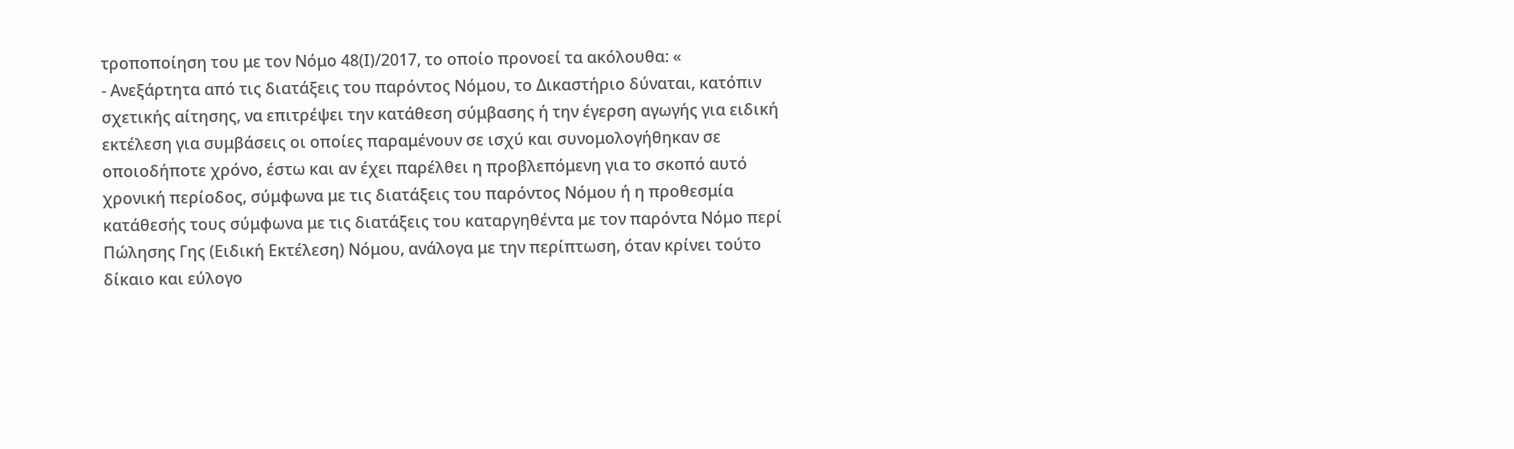τροποποίηση του με τον Νόμο 48(Ι)/2017, το οποίο προνοεί τα ακόλουθα: «
- Ανεξάρτητα από τις διατάξεις του παρόντος Νόμου, το Δικαστήριο δύναται, κατόπιν σχετικής αίτησης, να επιτρέψει την κατάθεση σύμβασης ή την έγερση αγωγής για ειδική εκτέλεση για συμβάσεις οι οποίες παραμένουν σε ισχύ και συνομολογήθηκαν σε οποιοδήποτε χρόνο, έστω και αν έχει παρέλθει η προβλεπόμενη για το σκοπό αυτό χρονική περίοδος, σύμφωνα με τις διατάξεις του παρόντος Νόμου ή η προθεσμία κατάθεσής τους σύμφωνα με τις διατάξεις του καταργηθέντα με τον παρόντα Νόμο περί Πώλησης Γης (Ειδική Εκτέλεση) Νόμου, ανάλογα με την περίπτωση, όταν κρίνει τούτο δίκαιο και εύλογο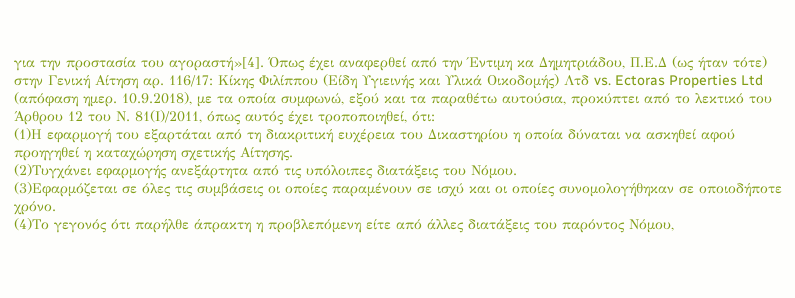για την προστασία του αγοραστή»[4]. Όπως έχει αναφερθεί από την Έντιμη κα Δημητριάδου, Π.Ε.Δ (ως ήταν τότε) στην Γενική Αίτηση αρ. 116/17: Κίκης Φιλίππου (Είδη Υγιεινής και Υλικά Οικοδομής) Λτδ vs. Ectoras Properties Ltd (απόφαση ημερ. 10.9.2018), με τα οποία συμφωνώ, εξού και τα παραθέτω αυτούσια, προκύπτει από το λεκτικό του Άρθρου 12 του Ν. 81(Ι)/2011, όπως αυτός έχει τροποποιηθεί, ότι:
(1)Η εφαρμογή του εξαρτάται από τη διακριτική ευχέρεια του Δικαστηρίου η οποία δύναται να ασκηθεί αφού προηγηθεί η καταχώρηση σχετικής Αίτησης.
(2)Τυγχάνει εφαρμογής ανεξάρτητα από τις υπόλοιπες διατάξεις του Νόμου.
(3)Εφαρμόζεται σε όλες τις συμβάσεις οι οποίες παραμένουν σε ισχύ και οι οποίες συνομολογήθηκαν σε οποιοδήποτε χρόνο.
(4)Το γεγονός ότι παρήλθε άπρακτη η προβλεπόμενη είτε από άλλες διατάξεις του παρόντος Νόμου,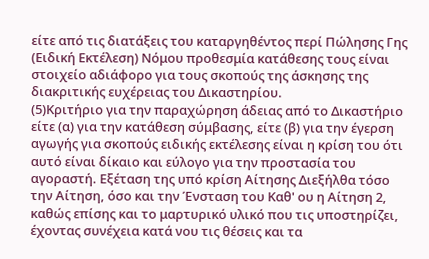είτε από τις διατάξεις του καταργηθέντος περί Πώλησης Γης (Ειδική Εκτέλεση) Νόμου προθεσμία κατάθεσης τους είναι στοιχείο αδιάφορο για τους σκοπούς της άσκησης της διακριτικής ευχέρειας του Δικαστηρίου.
(5)Κριτήριο για την παραχώρηση άδειας από το Δικαστήριο είτε (α) για την κατάθεση σύμβασης, είτε (β) για την έγερση αγωγής για σκοπούς ειδικής εκτέλεσης είναι η κρίση του ότι αυτό είναι δίκαιο και εύλογο για την προστασία του αγοραστή. Eξέταση της υπό κρίση Αίτησης Διεξήλθα τόσο την Αίτηση, όσο και την Ένσταση του Καθ' ου η Αίτηση 2, καθώς επίσης και το μαρτυρικό υλικό που τις υποστηρίζει, έχοντας συνέχεια κατά νου τις θέσεις και τα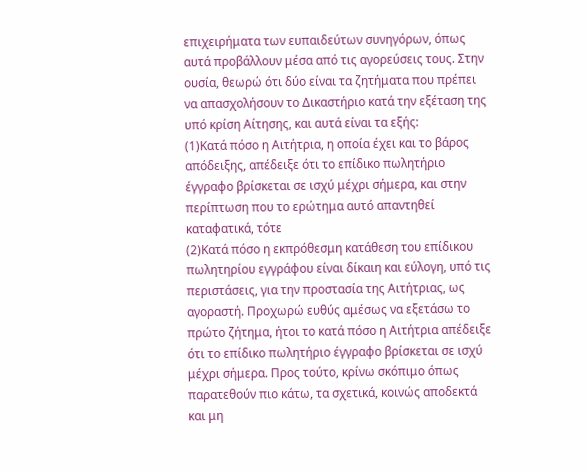επιχειρήματα των ευπαιδεύτων συνηγόρων, όπως αυτά προβάλλουν μέσα από τις αγορεύσεις τους. Στην ουσία, θεωρώ ότι δύο είναι τα ζητήματα που πρέπει να απασχολήσουν το Δικαστήριο κατά την εξέταση της υπό κρίση Αίτησης, και αυτά είναι τα εξής:
(1)Κατά πόσο η Αιτήτρια, η οποία έχει και το βάρος απόδειξης, απέδειξε ότι το επίδικο πωλητήριο έγγραφο βρίσκεται σε ισχύ μέχρι σήμερα, και στην περίπτωση που το ερώτημα αυτό απαντηθεί καταφατικά, τότε
(2)Κατά πόσο η εκπρόθεσμη κατάθεση του επίδικου πωλητηρίου εγγράφου είναι δίκαιη και εύλογη, υπό τις περιστάσεις, για την προστασία της Αιτήτριας, ως αγοραστή. Προχωρώ ευθύς αμέσως να εξετάσω το πρώτο ζήτημα, ήτοι το κατά πόσο η Αιτήτρια απέδειξε ότι το επίδικο πωλητήριο έγγραφο βρίσκεται σε ισχύ μέχρι σήμερα. Προς τούτο, κρίνω σκόπιμο όπως παρατεθούν πιο κάτω, τα σχετικά, κοινώς αποδεκτά και μη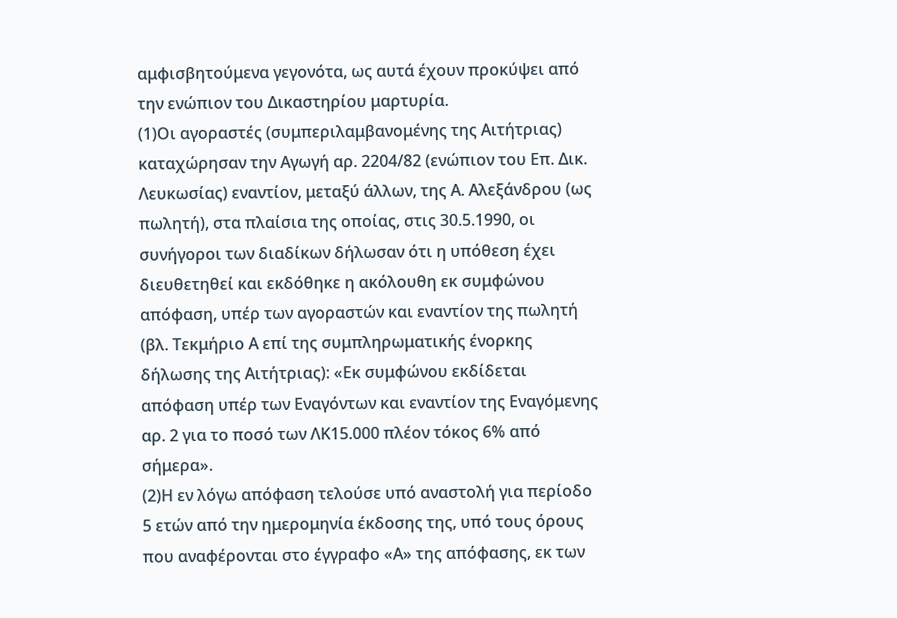αμφισβητούμενα γεγονότα, ως αυτά έχουν προκύψει από την ενώπιον του Δικαστηρίου μαρτυρία.
(1)Οι αγοραστές (συμπεριλαμβανομένης της Αιτήτριας) καταχώρησαν την Αγωγή αρ. 2204/82 (ενώπιον του Επ. Δικ. Λευκωσίας) εναντίον, μεταξύ άλλων, της Α. Αλεξάνδρου (ως πωλητή), στα πλαίσια της οποίας, στις 30.5.1990, οι συνήγοροι των διαδίκων δήλωσαν ότι η υπόθεση έχει διευθετηθεί και εκδόθηκε η ακόλουθη εκ συμφώνου απόφαση, υπέρ των αγοραστών και εναντίον της πωλητή (βλ. Τεκμήριο Α επί της συμπληρωματικής ένορκης δήλωσης της Αιτήτριας): «Εκ συμφώνου εκδίδεται απόφαση υπέρ των Εναγόντων και εναντίον της Εναγόμενης αρ. 2 για το ποσό των ΛΚ15.000 πλέον τόκος 6% από σήμερα».
(2)Η εν λόγω απόφαση τελούσε υπό αναστολή για περίοδο 5 ετών από την ημερομηνία έκδοσης της, υπό τους όρους που αναφέρονται στο έγγραφο «Α» της απόφασης, εκ των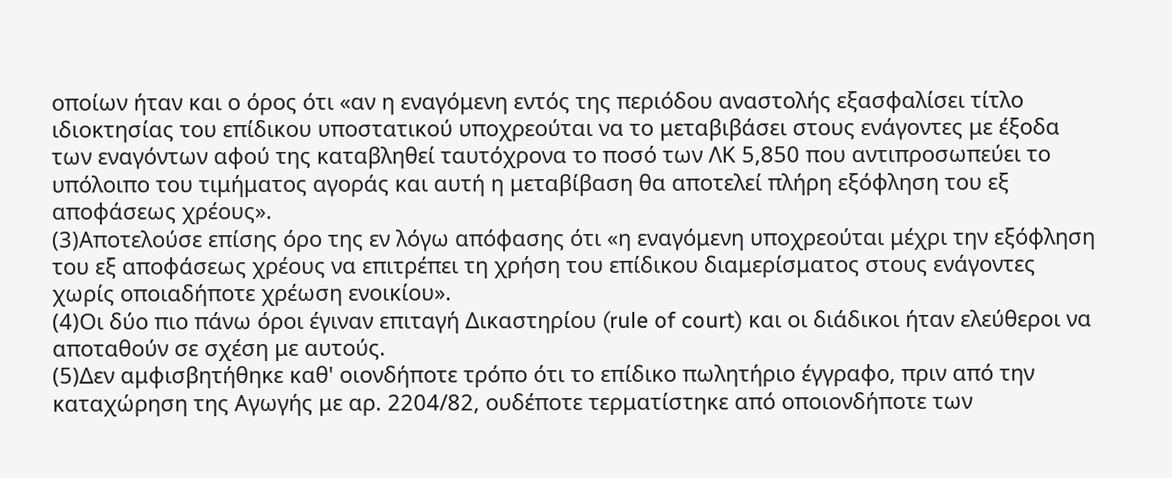οποίων ήταν και ο όρος ότι «αν η εναγόμενη εντός της περιόδου αναστολής εξασφαλίσει τίτλο ιδιοκτησίας του επίδικου υποστατικού υποχρεούται να το μεταβιβάσει στους ενάγοντες με έξοδα των εναγόντων αφού της καταβληθεί ταυτόχρονα το ποσό των ΛΚ 5,850 που αντιπροσωπεύει το υπόλοιπο του τιμήματος αγοράς και αυτή η μεταβίβαση θα αποτελεί πλήρη εξόφληση του εξ αποφάσεως χρέους».
(3)Αποτελούσε επίσης όρο της εν λόγω απόφασης ότι «η εναγόμενη υποχρεούται μέχρι την εξόφληση του εξ αποφάσεως χρέους να επιτρέπει τη χρήση του επίδικου διαμερίσματος στους ενάγοντες χωρίς οποιαδήποτε χρέωση ενοικίου».
(4)Οι δύο πιο πάνω όροι έγιναν επιταγή Δικαστηρίου (rule of court) και οι διάδικοι ήταν ελεύθεροι να αποταθούν σε σχέση με αυτούς.
(5)Δεν αμφισβητήθηκε καθ' οιονδήποτε τρόπο ότι το επίδικο πωλητήριο έγγραφο, πριν από την καταχώρηση της Αγωγής με αρ. 2204/82, ουδέποτε τερματίστηκε από οποιονδήποτε των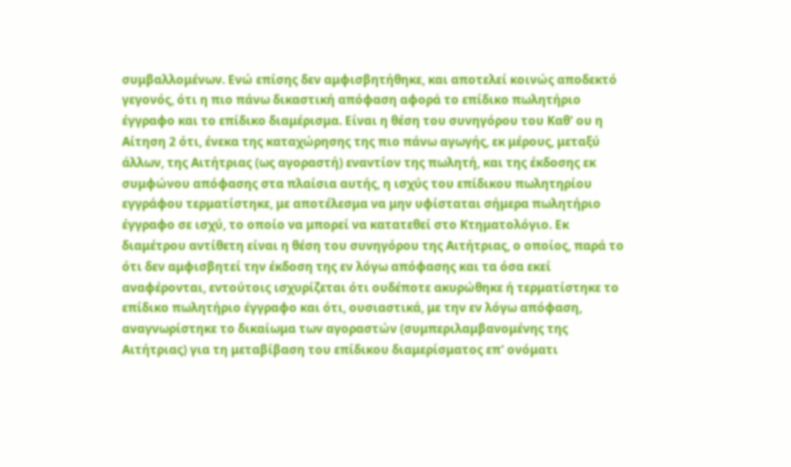συμβαλλομένων. Ενώ επίσης δεν αμφισβητήθηκε, και αποτελεί κοινώς αποδεκτό γεγονός, ότι η πιο πάνω δικαστική απόφαση αφορά το επίδικο πωλητήριο έγγραφο και το επίδικο διαμέρισμα. Είναι η θέση του συνηγόρου του Καθ' ου η Αίτηση 2 ότι, ένεκα της καταχώρησης της πιο πάνω αγωγής, εκ μέρους, μεταξύ άλλων, της Αιτήτριας (ως αγοραστή) εναντίον της πωλητή, και της έκδοσης εκ συμφώνου απόφασης στα πλαίσια αυτής, η ισχύς του επίδικου πωλητηρίου εγγράφου τερματίστηκε, με αποτέλεσμα να μην υφίσταται σήμερα πωλητήριο έγγραφο σε ισχύ, το οποίο να μπορεί να κατατεθεί στο Κτηματολόγιο. Εκ διαμέτρου αντίθετη είναι η θέση του συνηγόρου της Αιτήτριας, ο οποίος, παρά το ότι δεν αμφισβητεί την έκδοση της εν λόγω απόφασης και τα όσα εκεί αναφέρονται, εντούτοις ισχυρίζεται ότι ουδέποτε ακυρώθηκε ή τερματίστηκε το επίδικο πωλητήριο έγγραφο και ότι, ουσιαστικά, με την εν λόγω απόφαση, αναγνωρίστηκε το δικαίωμα των αγοραστών (συμπεριλαμβανομένης της Αιτήτριας) για τη μεταβίβαση του επίδικου διαμερίσματος επ' ονόματι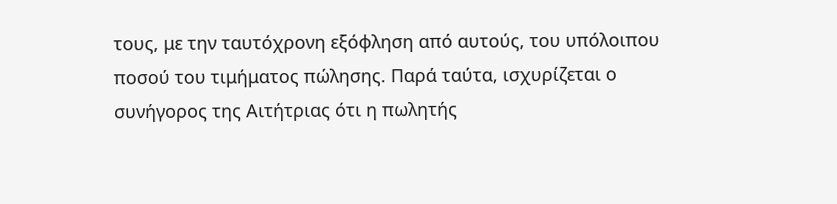τους, με την ταυτόχρονη εξόφληση από αυτούς, του υπόλοιπου ποσού του τιμήματος πώλησης. Παρά ταύτα, ισχυρίζεται ο συνήγορος της Αιτήτριας ότι η πωλητής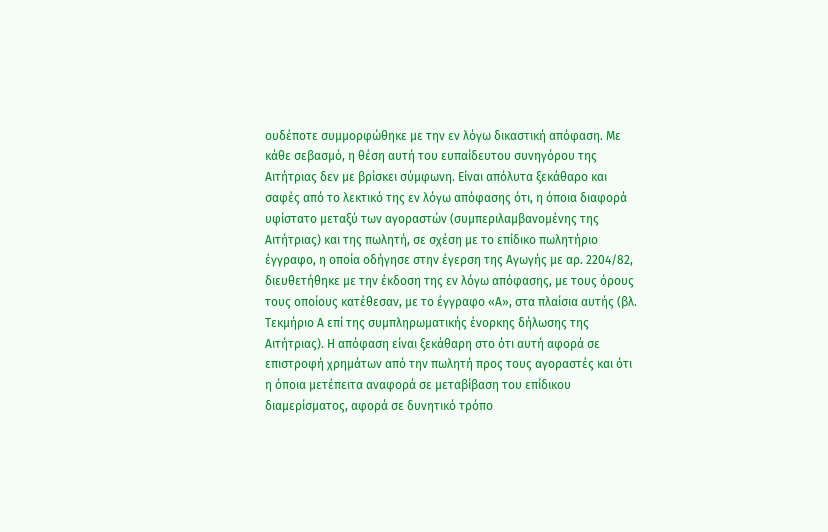ουδέποτε συμμορφώθηκε με την εν λόγω δικαστική απόφαση. Με κάθε σεβασμό, η θέση αυτή του ευπαίδευτου συνηγόρου της Αιτήτριας δεν με βρίσκει σύμφωνη. Είναι απόλυτα ξεκάθαρο και σαφές από το λεκτικό της εν λόγω απόφασης ότι, η όποια διαφορά υφίστατο μεταξύ των αγοραστών (συμπεριλαμβανομένης της Αιτήτριας) και της πωλητή, σε σχέση με το επίδικο πωλητήριο έγγραφο, η οποία οδήγησε στην έγερση της Αγωγής με αρ. 2204/82, διευθετήθηκε με την έκδοση της εν λόγω απόφασης, με τους όρους τους οποίους κατέθεσαν, με το έγγραφο «Α», στα πλαίσια αυτής (βλ. Τεκμήριο Α επί της συμπληρωματικής ένορκης δήλωσης της Αιτήτριας). Η απόφαση είναι ξεκάθαρη στο ότι αυτή αφορά σε επιστροφή χρημάτων από την πωλητή προς τους αγοραστές και ότι η όποια μετέπειτα αναφορά σε μεταβίβαση του επίδικου διαμερίσματος, αφορά σε δυνητικό τρόπο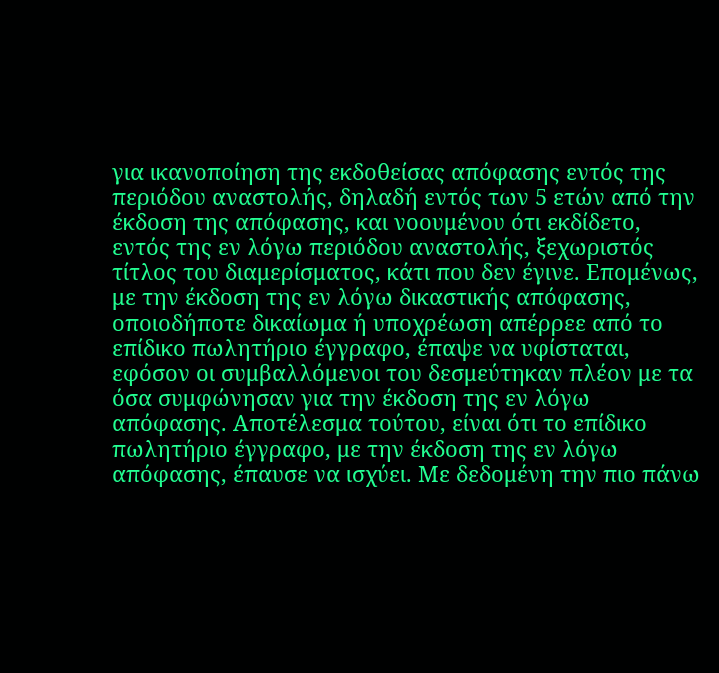για ικανοποίηση της εκδοθείσας απόφασης εντός της περιόδου αναστολής, δηλαδή εντός των 5 ετών από την έκδοση της απόφασης, και νοουμένου ότι εκδίδετο, εντός της εν λόγω περιόδου αναστολής, ξεχωριστός τίτλος του διαμερίσματος, κάτι που δεν έγινε. Επομένως, με την έκδοση της εν λόγω δικαστικής απόφασης, οποιοδήποτε δικαίωμα ή υποχρέωση απέρρεε από το επίδικο πωλητήριο έγγραφο, έπαψε να υφίσταται, εφόσον οι συμβαλλόμενοι του δεσμεύτηκαν πλέον με τα όσα συμφώνησαν για την έκδοση της εν λόγω απόφασης. Αποτέλεσμα τούτου, είναι ότι το επίδικο πωλητήριο έγγραφο, με την έκδοση της εν λόγω απόφασης, έπαυσε να ισχύει. Με δεδομένη την πιο πάνω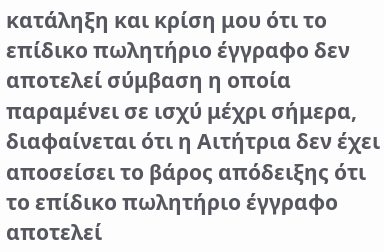κατάληξη και κρίση μου ότι το επίδικο πωλητήριο έγγραφο δεν αποτελεί σύμβαση η οποία παραμένει σε ισχύ μέχρι σήμερα, διαφαίνεται ότι η Αιτήτρια δεν έχει αποσείσει το βάρος απόδειξης ότι το επίδικο πωλητήριο έγγραφο αποτελεί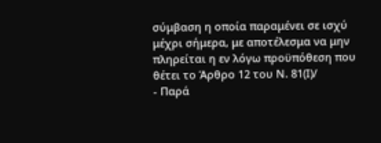σύμβαση η οποία παραμένει σε ισχύ μέχρι σήμερα, με αποτέλεσμα να μην πληρείται η εν λόγω προϋπόθεση που θέτει το Άρθρο 12 του Ν. 81(Ι)/
- Παρά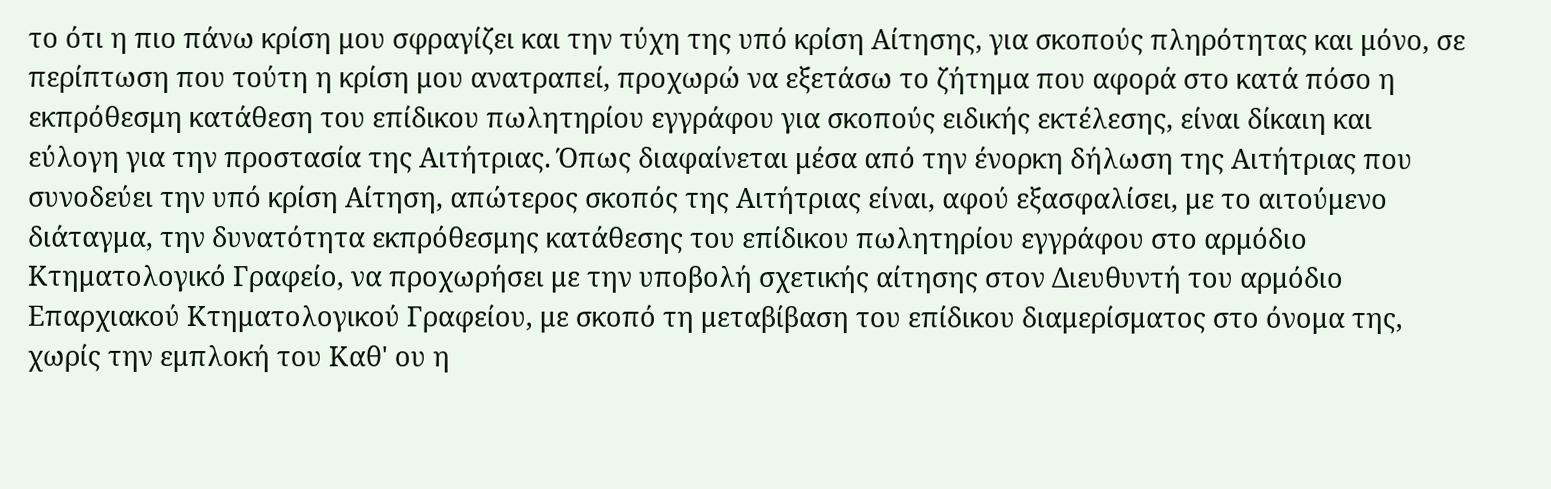το ότι η πιο πάνω κρίση μου σφραγίζει και την τύχη της υπό κρίση Αίτησης, για σκοπούς πληρότητας και μόνο, σε περίπτωση που τούτη η κρίση μου ανατραπεί, προχωρώ να εξετάσω το ζήτημα που αφορά στο κατά πόσο η εκπρόθεσμη κατάθεση του επίδικου πωλητηρίου εγγράφου για σκοπούς ειδικής εκτέλεσης, είναι δίκαιη και εύλογη για την προστασία της Αιτήτριας. Όπως διαφαίνεται μέσα από την ένορκη δήλωση της Αιτήτριας που συνοδεύει την υπό κρίση Αίτηση, απώτερος σκοπός της Αιτήτριας είναι, αφού εξασφαλίσει, με το αιτούμενο διάταγμα, την δυνατότητα εκπρόθεσμης κατάθεσης του επίδικου πωλητηρίου εγγράφου στο αρμόδιο Κτηματολογικό Γραφείο, να προχωρήσει με την υποβολή σχετικής αίτησης στον Διευθυντή του αρμόδιο Επαρχιακού Κτηματολογικού Γραφείου, με σκοπό τη μεταβίβαση του επίδικου διαμερίσματος στο όνομα της, χωρίς την εμπλοκή του Καθ' ου η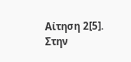Αίτηση 2[5]. Στην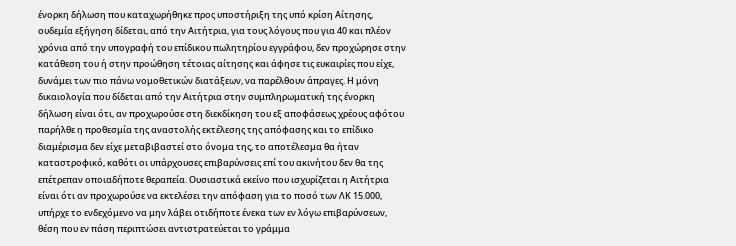ένορκη δήλωση που καταχωρήθηκε προς υποστήριξη της υπό κρίση Αίτησης, ουδεμία εξήγηση δίδεται, από την Αιτήτρια, για τους λόγους που για 40 και πλέον χρόνια από την υπογραφή του επίδικου πωλητηρίου εγγράφου, δεν προχώρησε στην κατάθεση του ή στην προώθηση τέτοιας αίτησης και άφησε τις ευκαιρίες που είχε, δυνάμει των πιο πάνω νομοθετικών διατάξεων, να παρέλθουν άπραγες. Η μόνη δικαιολογία που δίδεται από την Αιτήτρια στην συμπληρωματική της ένορκη δήλωση είναι ότι, αν προχωρούσε στη διεκδίκηση του εξ αποφάσεως χρέους αφότου παρήλθε η προθεσμία της αναστολής εκτέλεσης της απόφασης και το επίδικο διαμέρισμα δεν είχε μεταβιβαστεί στο όνομα της, το αποτέλεσμα θα ήταν καταστροφικό, καθότι οι υπάρχουσες επιβαρύνσεις επί του ακινήτου δεν θα της επέτρεπαν οποιαδήποτε θεραπεία. Ουσιαστικά εκείνο που ισχυρίζεται η Αιτήτρια είναι ότι αν προχωρούσε να εκτελέσει την απόφαση για το ποσό των ΛΚ 15.000, υπήρχε το ενδεχόμενο να μην λάβει οτιδήποτε ένεκα των εν λόγω επιβαρύνσεων, θέση που εν πάση περιπτώσει αντιστρατεύεται το γράμμα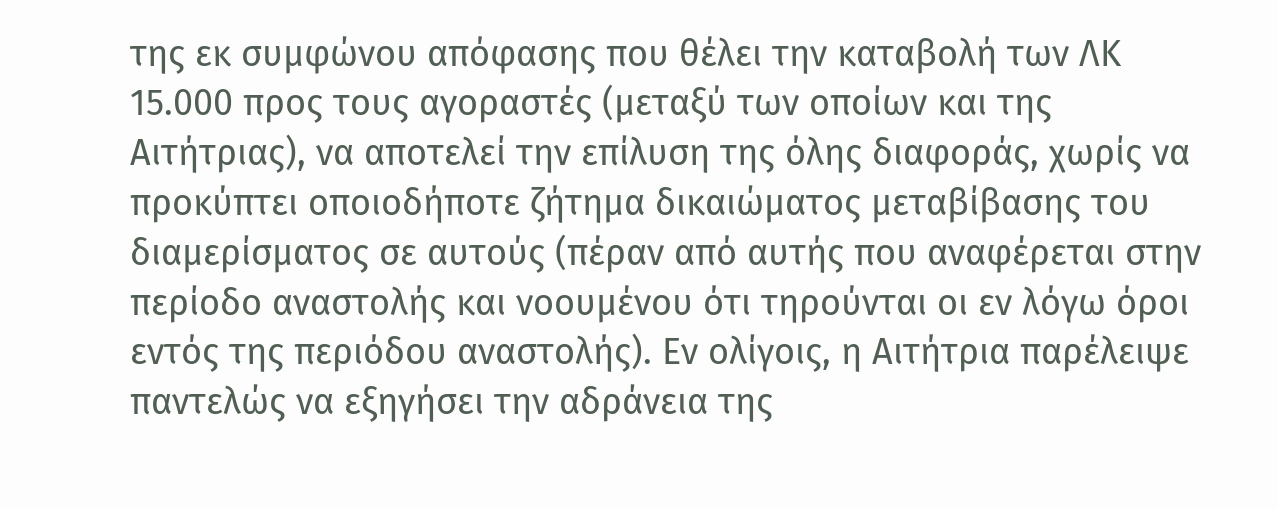της εκ συμφώνου απόφασης που θέλει την καταβολή των ΛΚ 15.000 προς τους αγοραστές (μεταξύ των οποίων και της Αιτήτριας), να αποτελεί την επίλυση της όλης διαφοράς, χωρίς να προκύπτει οποιοδήποτε ζήτημα δικαιώματος μεταβίβασης του διαμερίσματος σε αυτούς (πέραν από αυτής που αναφέρεται στην περίοδο αναστολής και νοουμένου ότι τηρούνται οι εν λόγω όροι εντός της περιόδου αναστολής). Εν ολίγοις, η Αιτήτρια παρέλειψε παντελώς να εξηγήσει την αδράνεια της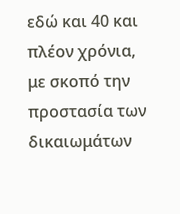εδώ και 40 και πλέον χρόνια, με σκοπό την προστασία των δικαιωμάτων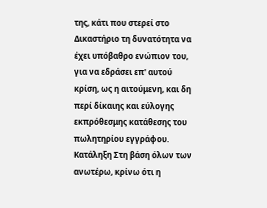της, κάτι που στερεί στο Δικαστήριο τη δυνατότητα να έχει υπόβαθρο ενώπιον του, για να εδράσει επ' αυτού κρίση, ως η αιτούμενη, και δη περί δίκαιης και εύλογης εκπρόθεσμης κατάθεσης του πωλητηρίου εγγράφου. Κατάληξη Στη βάση όλων των ανωτέρω, κρίνω ότι η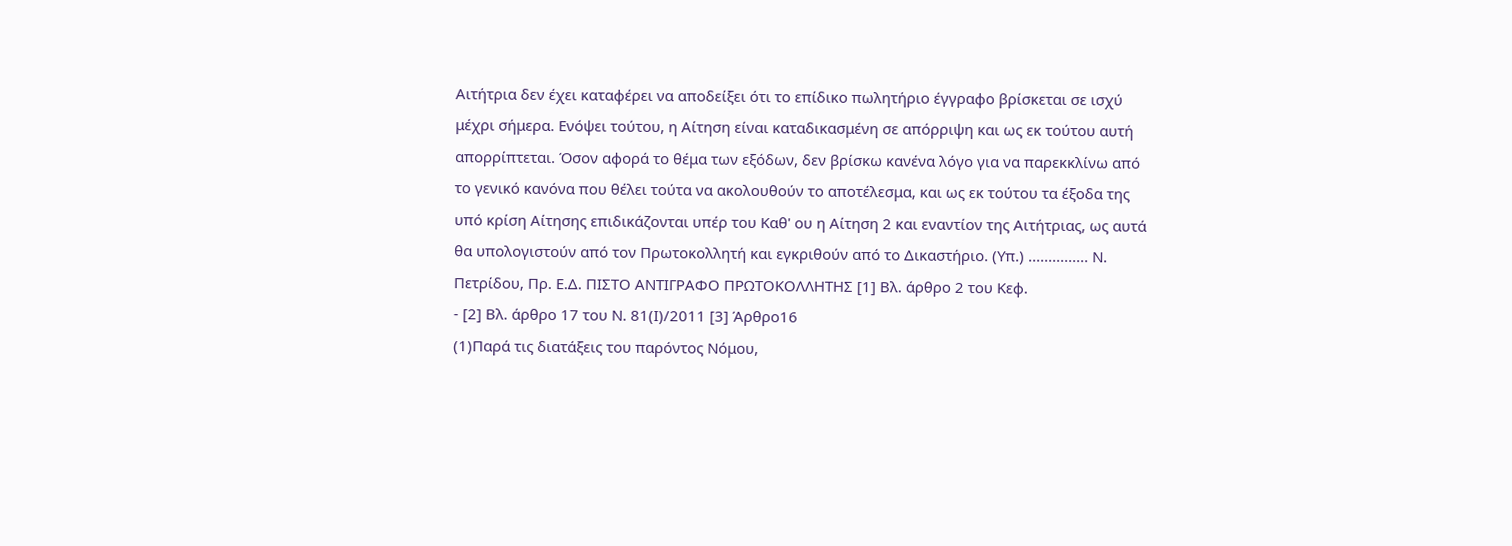Αιτήτρια δεν έχει καταφέρει να αποδείξει ότι το επίδικο πωλητήριο έγγραφο βρίσκεται σε ισχύ μέχρι σήμερα. Ενόψει τούτου, η Αίτηση είναι καταδικασμένη σε απόρριψη και ως εκ τούτου αυτή απορρίπτεται. Όσον αφορά το θέμα των εξόδων, δεν βρίσκω κανένα λόγο για να παρεκκλίνω από το γενικό κανόνα που θέλει τούτα να ακολουθούν το αποτέλεσμα, και ως εκ τούτου τα έξοδα της υπό κρίση Αίτησης επιδικάζονται υπέρ του Καθ' ου η Αίτηση 2 και εναντίον της Αιτήτριας, ως αυτά θα υπολογιστούν από τον Πρωτοκολλητή και εγκριθούν από το Δικαστήριο. (Υπ.) ............... Ν. Πετρίδου, Πρ. Ε.Δ. ΠΙΣΤΟ ΑΝΤΙΓΡΑΦΟ ΠΡΩΤΟΚΟΛΛΗΤΗΣ [1] Βλ. άρθρο 2 του Κεφ.
- [2] Βλ. άρθρο 17 του Ν. 81(Ι)/2011 [3] Άρθρο16
(1)Παρά τις διατάξεις του παρόντος Νόμου,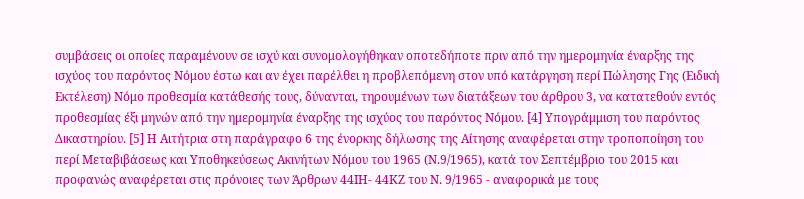συμβάσεις οι οποίες παραμένουν σε ισχύ και συνομολογήθηκαν οποτεδήποτε πριν από την ημερομηνία έναρξης της ισχύος του παρόντος Νόμου έστω και αν έχει παρέλθει η προβλεπόμενη στον υπό κατάργηση περί Πώλησης Γης (Ειδική Εκτέλεση) Νόμο προθεσμία κατάθεσής τους, δύνανται, τηρουμένων των διατάξεων του άρθρου 3, να κατατεθούν εντός προθεσμίας έξι μηνών από την ημερομηνία έναρξης της ισχύος του παρόντος Νόμου. [4] Υπογράμμιση του παρόντος Δικαστηρίου. [5] Η Αιτήτρια στη παράγραφο 6 της ένορκης δήλωσης της Αίτησης αναφέρεται στην τροποποίηση του περί Μεταβιβάσεως και Υποθηκεύσεως Ακινήτων Νόμου του 1965 (Ν.9/1965), κατά τον Σεπτέμβριο του 2015 και προφανώς αναφέρεται στις πρόνοιες των Άρθρων 44ΙΗ- 44ΚΖ του Ν. 9/1965 - αναφορικά με τους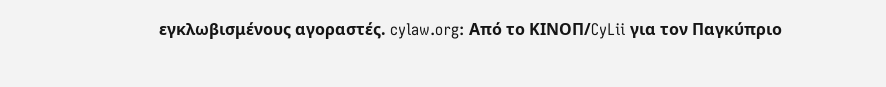εγκλωβισμένους αγοραστές. cylaw.org: Από το ΚΙΝOΠ/CyLii για τον Παγκύπριο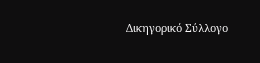Δικηγορικό Σύλλογο